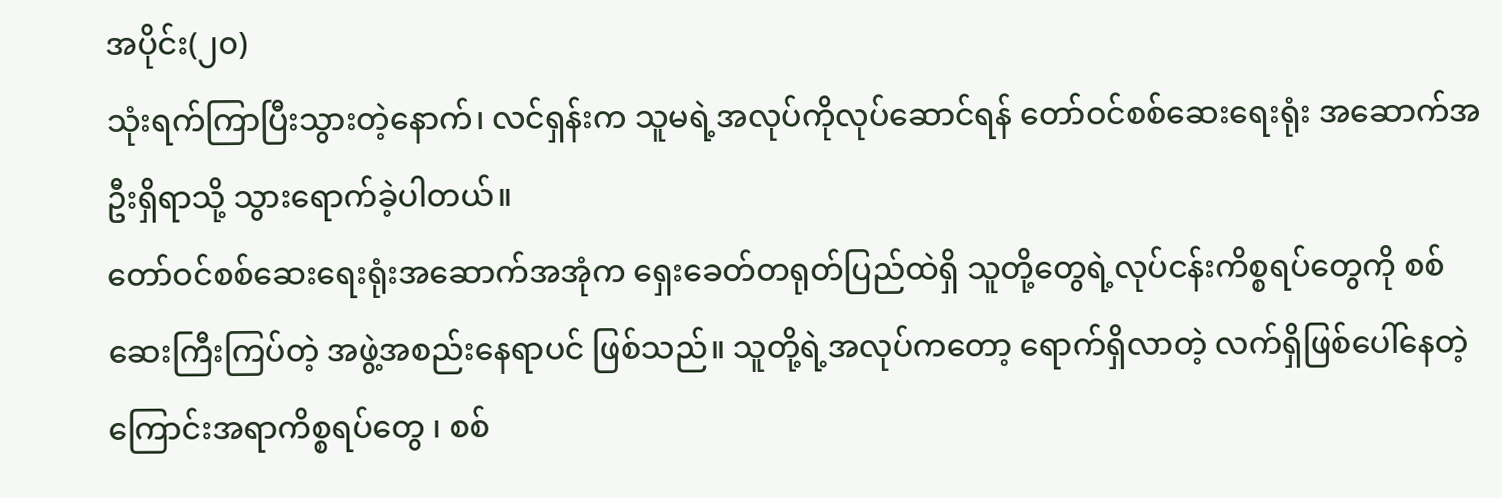အပိုင်း(၂၀)
သုံးရက်ကြာပြီးသွားတဲ့နောက်၊ လင်ရှန်းက သူမရဲ့အလုပ်ကိုလုပ်ဆောင်ရန် တော်ဝင်စစ်ဆေးရေးရုံး အဆောက်အဦးရှိရာသို့ သွားရောက်ခဲ့ပါတယ်။
တော်ဝင်စစ်ဆေးရေးရုံးအဆောက်အအုံက ရှေးခေတ်တရုတ်ပြည်ထဲရှိ သူတို့တွေရဲ့လုပ်ငန်းကိစ္စရပ်တွေကို စစ်ဆေးကြီးကြပ်တဲ့ အဖွဲ့အစည်းနေရာပင် ဖြစ်သည်။ သူတို့ရဲ့အလုပ်ကတော့ ရောက်ရှိလာတဲ့ လက်ရှိဖြစ်ပေါ်နေတဲ့ကြောင်းအရာကိစ္စရပ်တွေ ၊ စစ်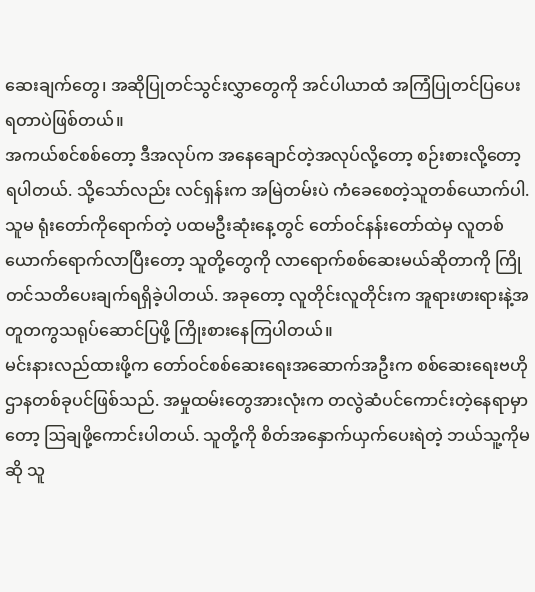ဆေးချက်တွေ၊ အဆိုပြုတင်သွင်းလွှာတွေကို အင်ပါယာထံ အကြံပြုတင်ပြပေးရတာပဲဖြစ်တယ်။
အကယ်စင်စစ်တော့ ဒီအလုပ်က အနေချောင်တဲ့အလုပ်လို့တော့ စဉ်းစားလို့တော့ရပါတယ်. သို့သော်လည်း လင်ရှန်းက အမြဲတမ်းပဲ ကံခေစေတဲ့သူတစ်ယောက်ပါ. သူမ ရုံးတော်ကိုရောက်တဲ့ ပထမဦးဆုံးနေ့တွင် တော်ဝင်နန်းတော်ထဲမှ လူတစ်ယောက်ရောက်လာပြီးတော့ သူတို့တွေကို လာရောက်စစ်ဆေးမယ်ဆိုတာကို ကြိုတင်သတိပေးချက်ရရှိခဲ့ပါတယ်. အခုတော့ လူတိုင်းလူတိုင်းက အူရားဖားရားနဲ့အတူတကွသရုပ်ဆောင်ပြဖို့ ကြိုးစားနေကြပါတယ်။
မင်းနားလည်ထားဖို့က တော်ဝင်စစ်ဆေးရေးအဆောက်အဦးက စစ်ဆေးရေးဗဟိုဌာနတစ်ခုပင်ဖြစ်သည်. အမှုထမ်းတွေအားလုံးက တလွဲဆံပင်ကောင်းတဲ့နေရာမှာတော့ ဩချဖို့ကောင်းပါတယ်. သူတို့ကို စိတ်အနှောက်ယှက်ပေးရဲတဲ့ ဘယ်သူ့ကိုမဆို သူ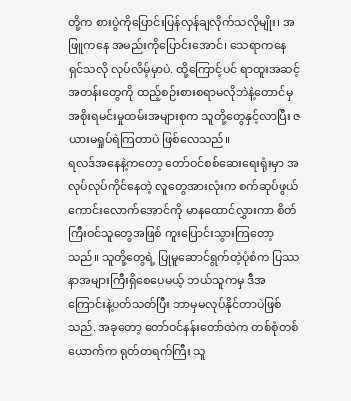တို့က စားပွဲကိုပြောင်းပြန်လှန်ချလိုက်သလိုမျိုး၊ အဖြူကနေ အမည်းကိုပြောင်းအောင်၊ သေရာကနေ ရှင်သလို လုပ်လိမ့်မှာပဲ. ထို့ကြောင့်ပင် ရာထူးအဆင့်အတန်းတွေကို ထည့်စဉ်းစားစရာမလိုဘဲနဲ့တောင်မှ အစိုးရမင်းမှုထမ်းအများစုက သူတို့တွေနှင့်လာပြီး ဇယားမရှုပ်ရဲကြတာပဲ ဖြစ်လေသည်။
ရလဒ်အနေနဲ့ကတော့ တော်ဝင်စစ်ဆေးရေးရုံးမှာ အလုပ်လုပ်ကိုင်နေတဲ့ လူတွေအားလုံးက စက်ဆုပ်ဖွယ်ကောင်းလောက်အောင်ကို မာနထောင်လွှားကာ စိတ်ကြီးဝင်သူတွေအဖြစ် ကူးပြောင်းသွားကြတော့သည်။ သူတို့တွေရဲ့ ပြုမူဆောင်ရွက်တဲ့ပုံစံက ပြဿနာအများကြီးရှိစေပေမယ့် ဘယ်သူကမှ ဒီအကြောင်းနဲ့ပတ်သတ်ပြီး ဘာမှမလုပ်နိုင်တာပဲဖြစ်သည်. အခုတော့ တော်ဝင်နန်းတော်ထဲက တစ်စုံတစ်ယောက်က ရုတ်တရက်ကြီး သူ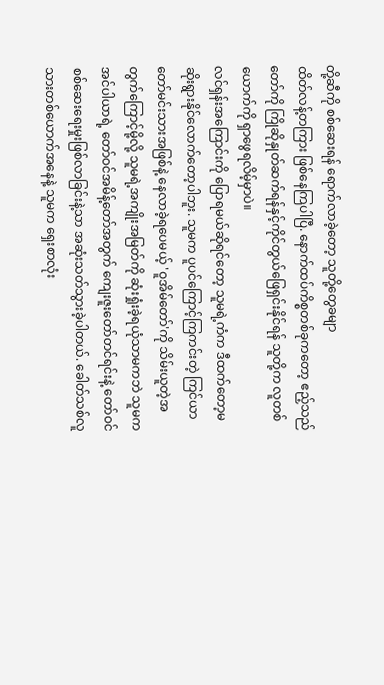တို့ဆီကို စစ်ဆေးရန် ရောက်လာခဲ့တော့ သူတို့တွေခမျာ
ထိတ်လန့်တကြား ဖြစ်နေကြပါပြီ. နောက်ထပ်ကိစ္စတစ်ခုကတော့ ဧည့်သည်တော်ကို ကြိုဆိုနှုတ်ဆက်ရန်နှင့်ကိုင်တွယ်ဖြေရှင်းနိုင်ရန် သူတို့က လူတစ်ယောက်ကို ရှာဖွေရလိမ့်မှာပဲ။
လင်ရှန်းအကြောင်းကို ပြောရမယ်ဆိုရင်တော့ သူမရဲ့ကံက ဒီထက်တော့မဆိုးရွားနိုင်လောက်တော့ပါဘူး. သူမက ပူပင်ကြောင့်ကြကင်းတဲ့ ကြင်ယာတော်မင်းသားအဖြစ်နဲ့ နေလာခဲ့ရပေမယ့် 'ဝူအိမ်တော်'ကို သိမ်းယူတဲ့အတွက်ကြောင့်မို့လို့ သူမရဲ့အကျိုးအမြတ်ကို ဆုံးရှုံးခဲ့ရယုံသာမကဘဲ သူမက အင်ပါယာရဲ့ တော်ဝင်အမိန့်တော်အတွက် ကျေးဇူးတော်တင်ရင်းနဲ့ တော်ဝင်စစ်ဆေးရေးမှုးဖြစ်လာခြင်းနဲ့သာ အဆုံးသတ်သွားခဲ့ပါတယ်. ခေါတ်သစ်လူသားတစ်ယောက်အနေနဲ့ သူမက ရှေးစာလုံး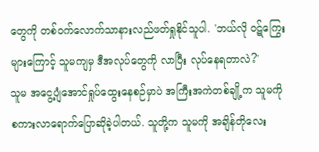တွေကို တစ်ဝက်လောက်သာနားလည်ဖတ်ရှုနိုင်သူပါ. 'ဘယ်လို ဝဋ်ကြွေးများကြောင့် သူမကျမှ ဒီအလုပ်တွေကို လာပြီး လုပ်နေရတာလဲ?'
သူမ အငွေ့ပျံအောင်ရှုပ်ထွေးနေစဉ်မှာပဲ အကြီးအကဲတစ်ချို့က သူမကို စကားလာရောက်ပြောဆိုခဲ့ပါတယ်. သူတို့က သူမကို အချိန်တိုလေး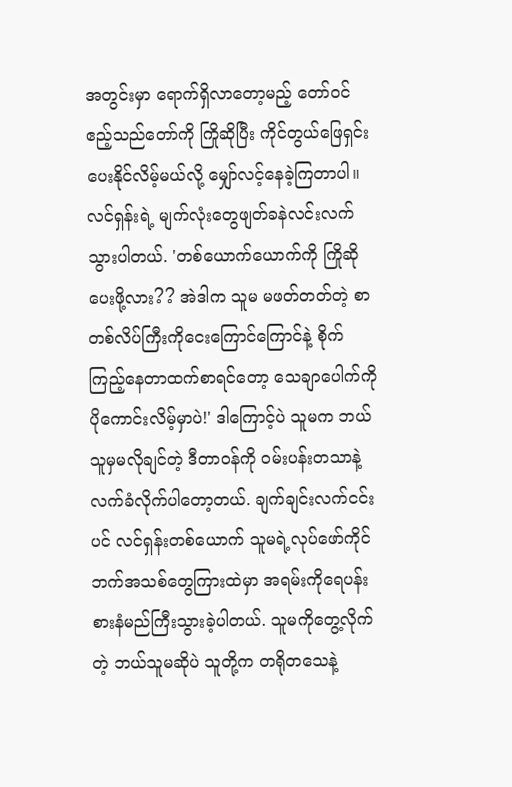အတွင်းမှာ ရောက်ရှိလာတော့မည့် တော်ဝင်ဧည့်သည်တော်ကို ကြိုဆိုပြီး ကိုင်တွယ်ဖြေရှင်းပေးနိုင်လိမ့်မယ်လို့ မျှော်လင့်နေခဲ့ကြတာပါ။
လင်ရှန်းရဲ့ မျက်လုံးတွေဖျတ်ခနဲလင်းလက်သွားပါတယ်. 'တစ်ယောက်ယောက်ကို ကြိုဆိုပေးဖို့လား?? အဲဒါက သူမ မဖတ်တတ်တဲ့ စာတစ်လိပ်ကြီးကိုငေးကြောင်ကြောင်နဲ့ စိုက်ကြည့်နေတာထက်စာရင်တော့ သေချာပေါက်ကို ပိုကောင်းလိမ့်မှာပဲ!' ဒါကြောင့်ပဲ သူမက ဘယ်သူမှမလိုချင်တဲ့ ဒီတာဝန်ကို ဝမ်းပန်းတသာနဲ့ လက်ခံလိုက်ပါတော့တယ်. ချက်ချင်းလက်ငင်းပင် လင်ရှန်းတစ်ယောက် သူမရဲ့လုပ်ဖော်ကိုင်ဘက်အသစ်တွေကြားထဲမှာ အရမ်းကိုရေပန်းစားနံမည်ကြီးသွားခဲ့ပါတယ်. သူမကိုတွေ့လိုက်တဲ့ ဘယ်သူမဆိုပဲ သူတို့က တရိုတသေနဲ့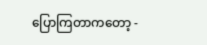ပြောကြတာကတော့ -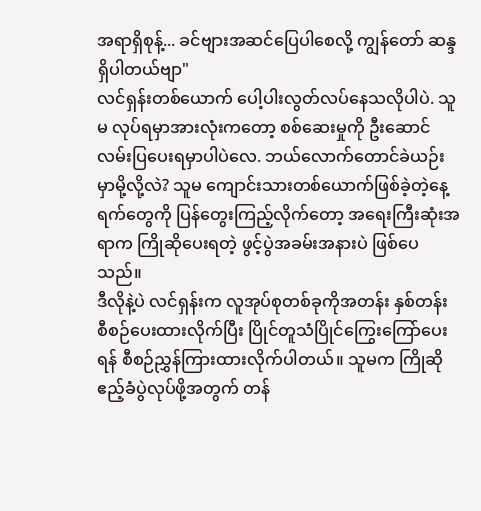အရာရှိစုန့်... ခင်ဗျားအဆင်ပြေပါစေလို့ ကျွန်တော် ဆန္ဒရှိပါတယ်ဗျာ"
လင်ရှန်းတစ်ယောက် ပေါ့ပါးလွတ်လပ်နေသလိုပါပဲ. သူမ လုပ်ရမှာအားလုံးကတော့ စစ်ဆေးမှုကို ဦးဆောင်လမ်းပြပေးရမှာပါပဲလေ. ဘယ်လောက်တောင်ခဲယဉ်းမှာမို့လို့လဲ? သူမ ကျောင်းသားတစ်ယောက်ဖြစ်ခဲ့တဲ့နေ့ရက်တွေကို ပြန်တွေးကြည့်လိုက်တော့ အရေးကြီးဆုံးအရာက ကြိုဆိုပေးရတဲ့ ဖွင့်ပွဲအခမ်းအနားပဲ ဖြစ်ပေသည်။
ဒီလိုနဲ့ပဲ လင်ရှန်းက လူအုပ်စုတစ်ခုကိုအတန်း နှစ်တန်း စီစဉ်ပေးထားလိုက်ပြီး ပြိုင်တူသံပြိုင်ကြွေးကြော်ပေးရန် စီစဉ်ညွှန်ကြားထားလိုက်ပါတယ်။ သူမက ကြိုဆိုဧည့်ခံပွဲလုပ်ဖို့အတွက် တန်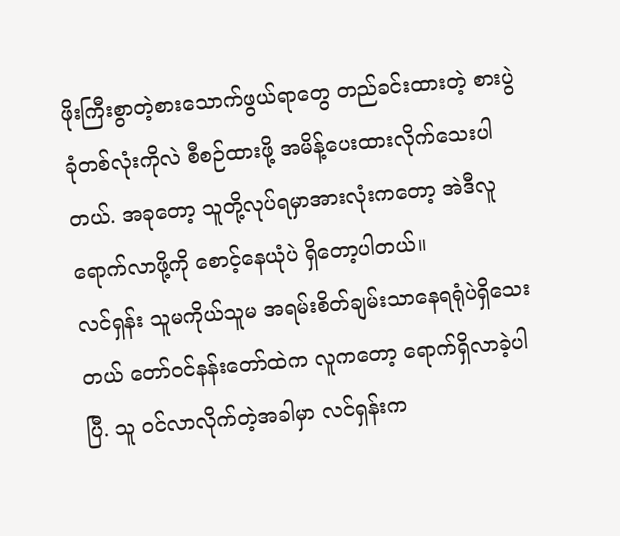ဖိုးကြီးစွာတဲ့စားသောက်ဖွယ်ရာတွေ တည်ခင်းထားတဲ့ စားပွဲခုံတစ်လုံးကိုလဲ စီစဉ်ထားဖို့ အမိန့်ပေးထားလိုက်သေးပါတယ်. အခုတော့ သူတို့လုပ်ရမှာအားလုံးကတော့ အဲဒီလူရောက်လာဖို့ကို စောင့်နေယုံပဲ ရှိတော့ပါတယ်။
လင်ရှန်း သူမကိုယ်သူမ အရမ်းစိတ်ချမ်းသာနေရရုံပဲရှိသေးတယ် တော်ဝင်နန်းတော်ထဲက လူကတော့ ရောက်ရှိလာခဲ့ပါပြီ. သူ ဝင်လာလိုက်တဲ့အခါမှာ လင်ရှန်းက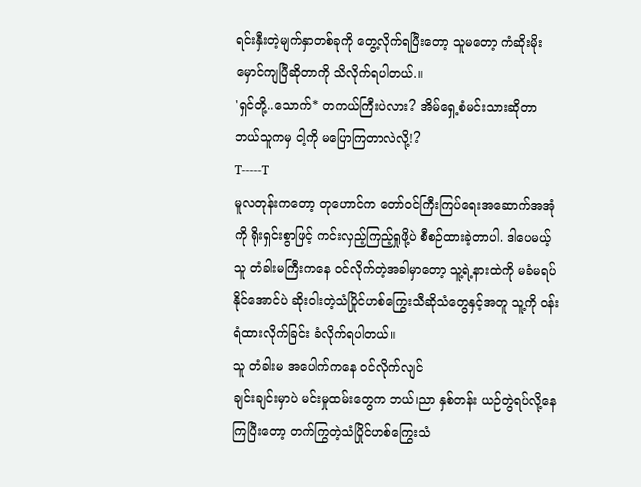ရင်းနှီးတဲ့မျက်နှာတစ်ခုကို တွေ့လိုက်ရပြီးတော့ သူမတော့ ကံဆိုးမိုးမှောင်ကျပြီဆိုတာကို သိလိုက်ရပါတယ်.။
'ရှင်တို့..သောက်* တကယ်ကြီးပဲလား? အိမ်ရှေ့စံမင်းသားဆိုတာ ဘယ်သူကမှ ငါ့ကို မပြောကြတာလဲလို့!?
T-----T
မူလတုန်းကတော့ တုဟောင်က တော်ဝင်ကြီးကြပ်ရေးအဆောက်အအုံကို ရိုးရှင်းစွာဖြင့် ကင်းလှည့်ကြည့်ရှုဖို့ပဲ စီစဉ်ထားခဲ့တာပါ. ဒါပေမယ့် သူ တံခါးမကြီးကနေ ဝင်လိုက်တဲ့အခါမှာတော့ သူ့ရဲ့နားထဲကို မခံမရပ်နိုင်အောင်ပဲ ဆိုးဝါးတဲ့သံပြိုင်ဟစ်ကြွေးသီဆိုသံတွေနှင့်အတူ သူ့ကို ဝန်းရံထားလိုက်ခြင်း ခံလိုက်ရပါတယ်။
သူ တံခါးမ အပေါက်ကနေ ဝင်လိုက်လျင်
ချင်းချင်းမှာပဲ မင်းမှုထမ်းတွေက ဘယ်၊ညာ နှစ်တန်း ယဉ်တွဲရပ်လို့နေကြပြီးတော့ တက်ကြွတဲ့သံပြိုင်ဟစ်ကြွေးသံ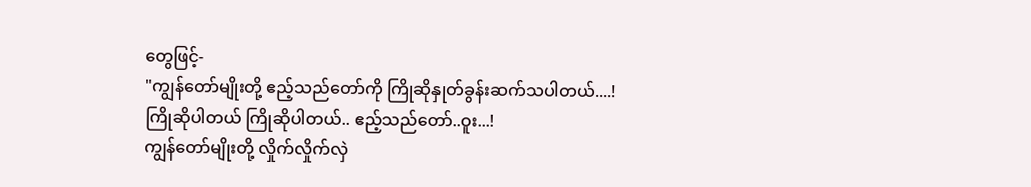တွေဖြင့်-
"ကျွန်တော်မျိုးတို့ ဧည့်သည်တော်ကို ကြိုဆိုနှုတ်ခွန်းဆက်သပါတယ်....!
ကြိုဆိုပါတယ် ကြိုဆိုပါတယ်.. ဧည့်သည်တော်..ဝူး...!
ကျွန်တော်မျိုးတို့ လှိုက်လှိုက်လှဲ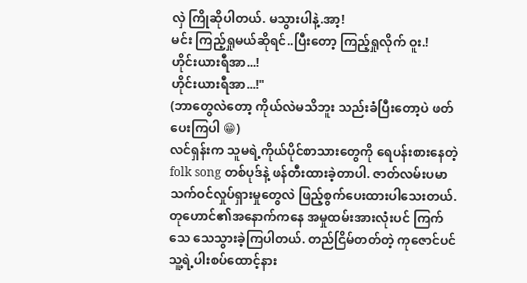လှဲ ကြိုဆိုပါတယ်. မသွားပါနဲ့.အာ့!
မင်း ကြည့်ရှုမယ်ဆိုရင်..ပြီးတော့ ကြည့်ရှုလိုက် ဝူး.!
ဟိုင်းယားရီအာ...!
ဟိုင်းယားရီအာ...!"
(ဘာတွေလဲတော့ ကိုယ်လဲမသိဘူး သည်းခံပြီးတော့ပဲ ဖတ်ပေးကြပါ 😁)
လင်ရှန်းက သူမရဲ့ကိုယ်ပိုင်စာသားတွေကို ရေပန်းစားနေတဲ့ folk song တစ်ပုဒ်နဲ့ ဖန်တီးထားခဲ့တာပါ. ဇာတ်လမ်းပမာသက်ဝင်လှုပ်ရှားမှုတွေလဲ ဖြည့်စွက်ပေးထားပါသေးတယ်.
တုဟောင်၏အနောက်ကနေ အမှုထမ်းအားလုံးပင် ကြက်သေ သေသွားခဲ့ကြပါတယ်. တည်ငြိမ်တတ်တဲ့ ကုဇောင်ပင် သူ့ရဲ့ပါးစပ်ထောင့်နား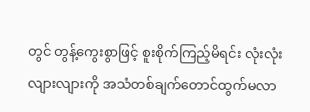တွင် တွန့်ကွေးစွာဖြင့် စူးစိုက်ကြည့်မိရင်း လုံးလုံးလျားလျားကို အသံတစ်ချက်တောင်ထွက်မလာ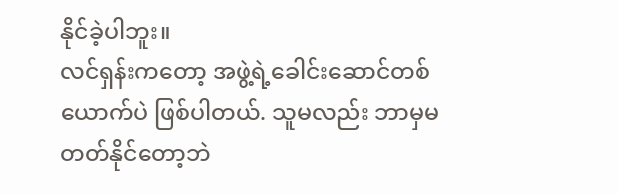နိုင်ခဲ့ပါဘူး။
လင်ရှန်းကတော့ အဖွဲ့ရဲ့ခေါင်းဆောင်တစ်ယောက်ပဲ ဖြစ်ပါတယ်. သူမလည်း ဘာမှမတတ်နိုင်တော့ဘဲ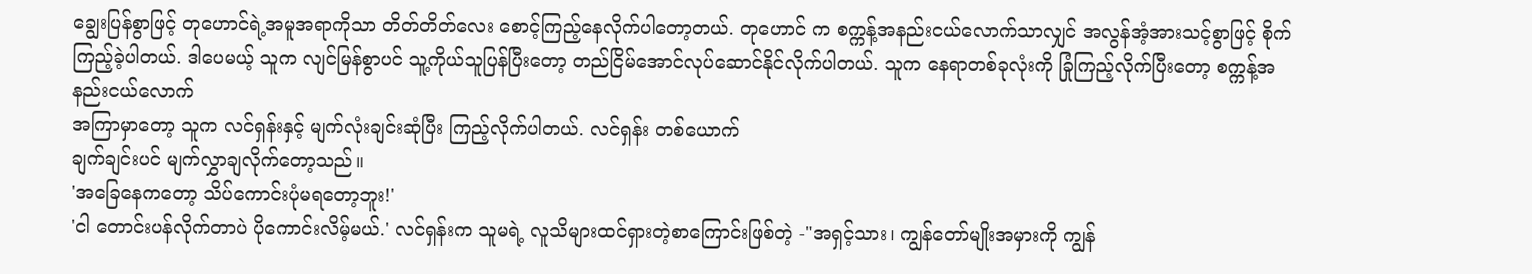ချွေးပြန်စွာဖြင့် တုဟောင်ရဲ့အမူအရာကိုသာ တိတ်တိတ်လေး စောင့်ကြည့်နေလိုက်ပါတော့တယ်. တုဟောင် က စက္ကန့်အနည်းငယ်လောက်သာလျှင် အလွန်အံ့အားသင့်စွာဖြင့် စိုက်ကြည့်ခဲ့ပါတယ်. ဒါပေမယ့် သူက လျင်မြန်စွာပင် သူ့ကိုယ်သူပြန်ပြီးတော့ တည်ငြိမ်အောင်လုပ်ဆောင်နိုင်လိုက်ပါတယ်. သူက နေရာတစ်ခုလုံးကို ခြုံကြည့်လိုက်ပြီးတော့ စက္ကန့်အနည်းငယ်လောက်
အကြာမှာတော့ သူက လင်ရှန်းနှင့် မျက်လုံးချင်းဆုံပြီး ကြည့်လိုက်ပါတယ်. လင်ရှန်း တစ်ယောက်
ချက်ချင်းပင် မျက်လွှာချလိုက်တော့သည်။
'အခြေနေကတော့ သိပ်ကောင်းပုံမရတော့ဘူး!'
'ငါ တောင်းပန်လိုက်တာပဲ ပိုကောင်းလိမ့်မယ်.' လင်ရှန်းက သူမရဲ့ လူသိများထင်ရှားတဲ့စာကြောင်းဖြစ်တဲ့ -"အရှင့်သား၊ ကျွန်တော်မျိုးအမှားကို ကျွန်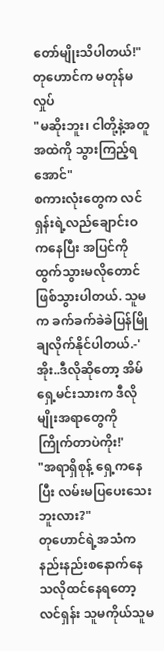တော်မျိုးသိပါတယ်!"
တုဟောင်က မတုန်မလှုပ်
"မဆိုးဘူး၊ ငါတို့နဲ့အတူ အထဲကို သွားကြည့်ရအောင်"
စကားလုံးတွေက လင်ရှန်းရဲ့လည်ချောင်းဝကနေပြီး အပြင်ကိုထွက်သွားမလိုတောင်ဖြစ်သွားပါတယ်. သူမက ခက်ခက်ခဲခဲပြန်မြိုချလိုက်နိုင်ပါတယ်.-'အိုး..ဒီလိုဆိုတော့ အိမ်ရှေ့မင်းသားက ဒီလိုမျိုးအရာတွေကို ကြိုက်တာပဲကိုး!'
"အရာရှိစုန့် ရှေ့ကနေပြီး လမ်းမပြပေးသေးဘူးလား?"
တုဟောင်ရဲ့အသံက နည်းနည်းစနောက်နေသလိုထင်နေရတော့ လင်ရှန်း သူမကိုယ်သူမ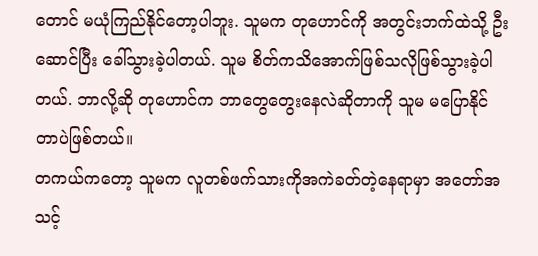တောင် မယုံကြည်နိုင်တော့ပါဘူး. သူမက တုဟောင်ကို အတွင်းဘက်ထဲသို့ ဦးဆောင်ပြီး ခေါ်သွားခဲ့ပါတယ်. သူမ စိတ်ကသိအောက်ဖြစ်သလိုဖြစ်သွားခဲ့ပါတယ်. ဘာလို့ဆို တုဟောင်က ဘာတွေတွေးနေလဲဆိုတာကို သူမ မပြောနိုင်တာပဲဖြစ်တယ်။
တကယ်ကတော့ သူမက လူတစ်ဖက်သားကိုအကဲခတ်တဲ့နေရာမှာ အတော်အသင့်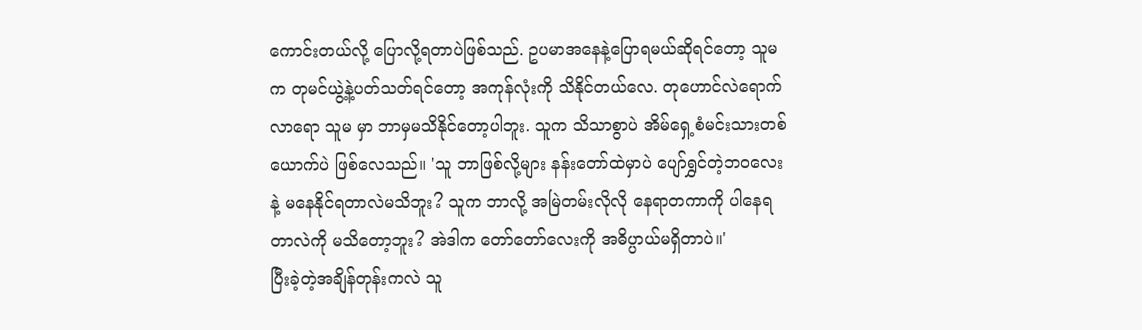ကောင်းတယ်လို့ ပြောလို့ရတာပဲဖြစ်သည်. ဥပမာအနေနဲ့ပြောရမယ်ဆိုရင်တော့ သူမက တုမင်ယွဲ့နဲ့ပတ်သတ်ရင်တော့ အကုန်လုံးကို သိနိုင်တယ်လေ. တုဟောင်လဲရောက်လာရော သူမ မှာ ဘာမှမသိနိုင်တော့ပါဘူး. သူက သိသာစွာပဲ အိမ်ရှေ့စံမင်းသားတစ်ယောက်ပဲ ဖြစ်လေသည်။ 'သူ ဘာဖြစ်လို့များ နန်းတော်ထဲမှာပဲ ပျော်ရွှင်တဲ့ဘဝလေး
နဲ့ မနေနိုင်ရတာလဲမသိဘူး? သူက ဘာလို့ အမြဲတမ်းလိုလို နေရာတကာကို ပါနေရတာလဲကို မသိတော့ဘူး? အဲဒါက တော်တော်လေးကို အဓိပ္ပာယ်မရှိတာပဲ။'
ပြီးခဲ့တဲ့အချိန်တုန်းကလဲ သူ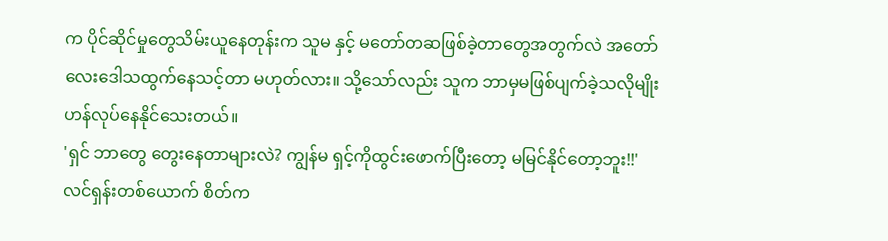က ပိုင်ဆိုင်မှုတွေသိမ်းယူနေတုန်းက သူမ နှင့် မတော်တဆဖြစ်ခဲ့တာတွေအတွက်လဲ အတော်လေးဒေါသထွက်နေသင့်တာ မဟုတ်လား။ သို့သော်လည်း သူက ဘာမှမဖြစ်ပျက်ခဲ့သလိုမျိုး ဟန်လုပ်နေနိုင်သေးတယ်။
'ရှင် ဘာတွေ တွေးနေတာများလဲ? ကျွန်မ ရှင့်ကိုထွင်းဖောက်ပြီးတော့ မမြင်နိုင်တော့ဘူး!!'
လင်ရှန်းတစ်ယောက် စိတ်က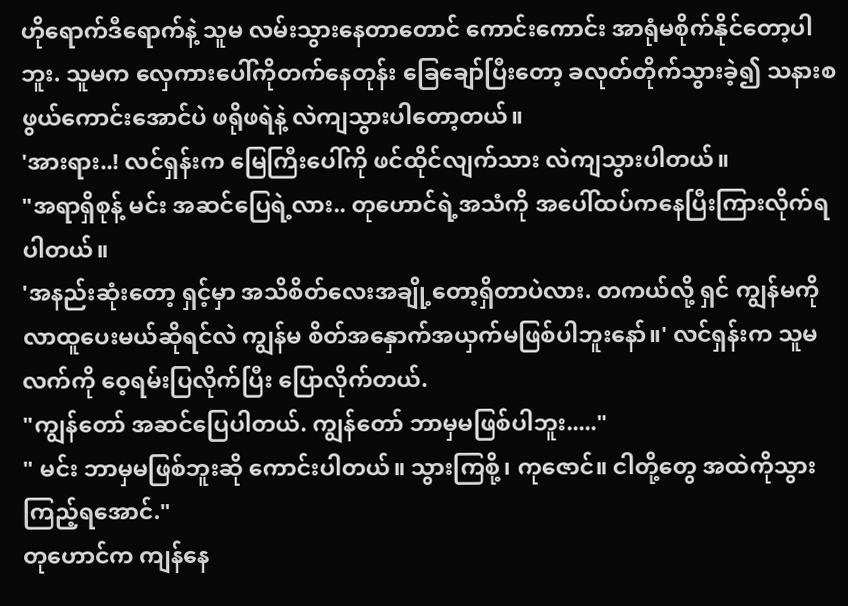ဟိုရောက်ဒီရောက်နဲ့ သူမ လမ်းသွားနေတာတောင် ကောင်းကောင်း အာရုံမစိုက်နိုင်တော့ပါဘူး. သူမက လှေကားပေါ်ကိုတက်နေတုန်း ခြေချော်ပြီးတော့ ခလုတ်တိုက်သွားခဲ့၍ သနားစဖွယ်ကောင်းအောင်ပဲ ဖရိုဖရဲနဲ့ လဲကျသွားပါတော့တယ်။
'အားရား..! လင်ရှန်းက မြေကြီးပေါ်ကို ဖင်ထိုင်လျက်သား လဲကျသွားပါတယ်။
"အရာရှိစုန့် မင်း အဆင်ပြေရဲ့လား.. တုဟောင်ရဲ့အသံကို အပေါ်ထပ်ကနေပြီးကြားလိုက်ရပါတယ်။
'အနည်းဆုံးတော့ ရှင့်မှာ အသိစိတ်လေးအချို့တော့ရှိတာပဲလား. တကယ်လို့ ရှင် ကျွန်မကို လာထူပေးမယ်ဆိုရင်လဲ ကျွန်မ စိတ်အနှောက်အယှက်မဖြစ်ပါဘူးနော်။' လင်ရှန်းက သူမလက်ကို ဝေ့ရမ်းပြလိုက်ပြီး ပြောလိုက်တယ်.
"ကျွန်တော် အဆင်ပြေပါတယ်. ကျွန်တော် ဘာမှမဖြစ်ပါဘူး....."
" မင်း ဘာမှမဖြစ်ဘူးဆို ကောင်းပါတယ်။ သွားကြစို့၊ ကုဇောင်။ ငါတို့တွေ အထဲကိုသွားကြည့်ရအောင်."
တုဟောင်က ကျန်နေ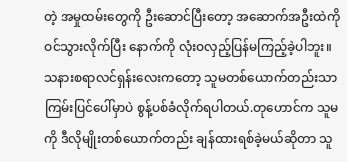တဲ့ အမှုထမ်းတွေကို ဦးဆောင်ပြီးတော့ အဆောက်အဦးထဲကို ဝင်သွားလိုက်ပြီး နောက်ကို လုံးဝလှည့်ပြန်မကြည့်ခဲ့ပါဘူး။
သနားစရာလင်ရှန်းလေးကတော့ သူမတစ်ယောက်တည်းသာ ကြမ်းပြင်ပေါ်မှာပဲ စွန့်ပစ်ခံလိုက်ရပါတယ်.တုဟောင်က သူမကို ဒီလိုမျိုးတစ်ယောက်တည်း ချန်ထားရစ်ခဲ့မယ်ဆိုတာ သူ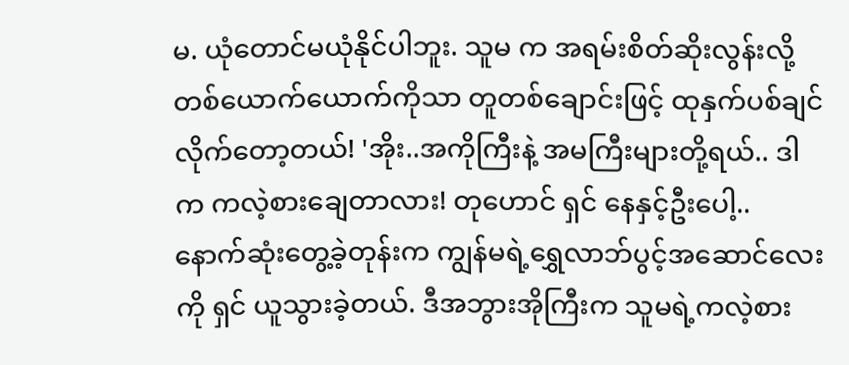မ. ယုံတောင်မယုံနိုင်ပါဘူး. သူမ က အရမ်းစိတ်ဆိုးလွန်းလို့ တစ်ယောက်ယောက်ကိုသာ တူတစ်ချောင်းဖြင့် ထုနှက်ပစ်ချင်လိုက်တော့တယ်! 'အိုး..အကိုကြီးနဲ့ အမကြီးများတို့ရယ်.. ဒါက ကလဲ့စားချေတာလား! တုဟောင် ရှင် နေနှင့်ဦးပေါ့.. နောက်ဆုံးတွေ့ခဲ့တုန်းက ကျွန်မရဲ့ရွှေလာဘ်ပွင့်အဆောင်လေးကို ရှင် ယူသွားခဲ့တယ်. ဒီအဘွားအိုကြီးက သူမရဲ့ကလဲ့စား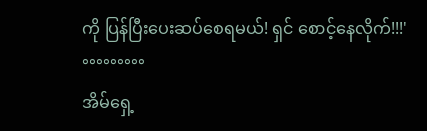ကို ပြန်ပြီးပေးဆပ်စေရမယ်! ရှင် စောင့်နေလိုက်!!!'
°°°°°°°°°
အိမ်ရှေ့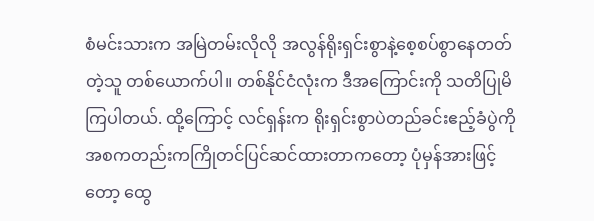စံမင်းသားက အမြဲတမ်းလိုလို အလွန်ရိုးရှင်းစွာနဲ့စေ့စပ်စွာနေတတ်တဲ့သူ တစ်ယောက်ပါ။ တစ်နိုင်ငံလုံးက ဒီအကြောင်းကို သတိပြုမိကြပါတယ်. ထို့ကြောင့် လင်ရှန်းက ရိုးရှင်းစွာပဲတည်ခင်းဧည့်ခံပွဲကို အစကတည်းကကြိုတင်ပြင်ဆင်ထားတာကတော့ ပုံမှန်အားဖြင့်တော့ ထွေ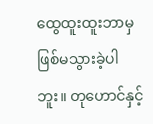ထွေထူးထူးဘာမှဖြစ်မသွားခဲ့ပါဘူး။ တုဟောင်နှင့်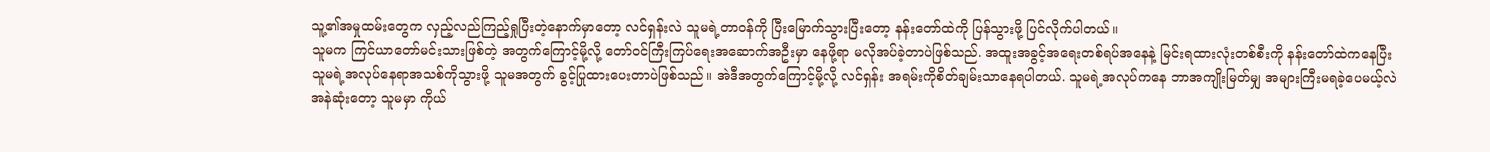သူ့၏အမှုထမ်းတွေက လှည့်လည်ကြည့်ရှုပြီးတဲ့နောက်မှာတော့ လင်ရှန်းလဲ သူမရဲ့တာဝန်ကို ပြီးမြောက်သွားပြီးတော့ နန်းတော်ထဲကို ပြန်သွားဖို့ ပြင်လိုက်ပါတယ်။
သူမက ကြင်ယာတော်မင်းသားဖြစ်တဲ့ အတွက်ကြောင့်မို့လို့ တော်ဝင်ကြီးကြပ်ရေးအဆောက်အဦးမှာ နေဖို့ရာ မလိုအပ်ခဲ့တာပဲဖြစ်သည်. အထူးအခွင့်အရေးတစ်ရပ်အနေနဲ့ မြင်းရထားလုံးတစ်စီးကို နန်းတော်ထဲကနေပြီး သူမရဲ့အလုပ်နေရာအသစ်ကိုသွားဖို့ သူမအတွက် ခွင့်ပြုထားပေးတာပဲဖြစ်သည်။ အဲဒီအတွက်ကြောင့်မို့လို့ လင်ရှန်း အရမ်းကိုစိတ်ချမ်းသာနေရပါတယ်. သူမရဲ့အလုပ်ကနေ ဘာအကျိုးမြတ်မျှ အများကြီးမရခဲ့ပေမယ့်လဲ အနဲဆုံးတော့ သူမမှာ ကိုယ်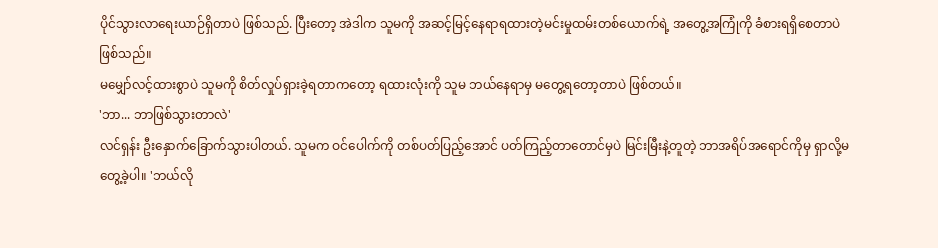ပိုင်သွားလာရေးယာဉ်ရှိတာပဲ ဖြစ်သည်. ပြီးတော့ အဲဒါက သူမကို အဆင့်မြင့်နေရာရထားတဲ့မင်းမှုထမ်းတစ်ယောက်ရဲ့ အတွေ့အကြုံကို ခံစားရရှိစေတာပဲဖြစ်သည်။
မမျှော်လင့်ထားစွာပဲ သူမကို စိတ်လှုပ်ရှားခဲ့ရတာကတော့ ရထားလုံးကို သူမ ဘယ်နေရာမှ မတွေ့ရတော့တာပဲ ဖြစ်တယ်။
'ဘာ... ဘာဖြစ်သွားတာလဲ'
လင်ရှန်း ဦးနှောက်ခြောက်သွားပါတယ်. သူမက ဝင်ပေါက်ကို တစ်ပတ်ပြည့်အောင် ပတ်ကြည့်တာတောင်မှပဲ မြင်းမြီးနဲ့တူတဲ့ ဘာအရိပ်အရောင်ကိုမှ ရှာလို့မတွေ့ခဲ့ပါ။ 'ဘယ်လို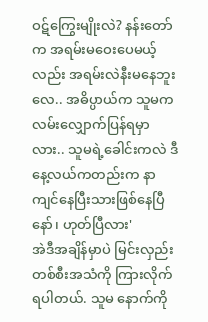ဝဋ်ကြွေးမျိုးလဲ? နန်းတော်က အရမ်းမဝေးပေမယ့်လည်း အရမ်းလဲနီးမနေဘူးလေ.. အဓိပ္ပာယ်က သူမက လမ်းလျှောက်ပြန်ရမှာလား.. သူမရဲ့ခေါင်းကလဲ ဒီနေ့လယ်ကတည်းက နာကျင်နေပြီးသားဖြစ်နေပြီနော်၊ ဟုတ်ပြီလား'
အဲဒီအချိန်မှာပဲ မြင်းလှည်းတစ်စီးအသံကို ကြားလိုက်ရပါတယ်. သူမ နောက်ကို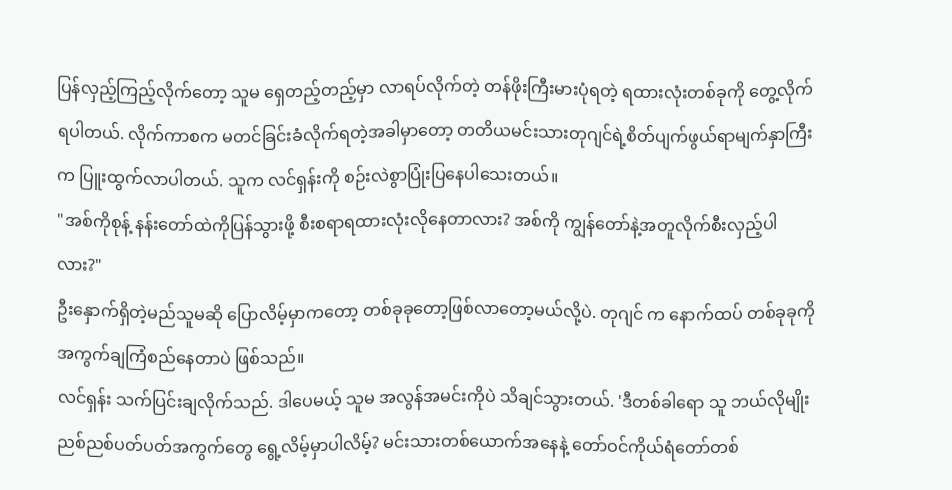ပြန်လှည့်ကြည့်လိုက်တော့ သူမ ရှေတည့်တည့်မှာ လာရပ်လိုက်တဲ့ တန်ဖိုးကြီးမားပုံရတဲ့ ရထားလုံးတစ်ခုကို တွေ့လိုက်ရပါတယ်. လိုက်ကာစက မတင်ခြင်းခံလိုက်ရတဲ့အခါမှာတော့ တတိယမင်းသားတုဂျင်ရဲ့စိတ်ပျက်ဖွယ်ရာမျက်နှာကြီးက ပြူးထွက်လာပါတယ်. သူက လင်ရှန်းကို စဉ်းလဲစွာပြုံးပြနေပါသေးတယ်။
"အစ်ကိုစုန့် နန်းတော်ထဲကိုပြန်သွားဖို့ စီးစရာရထားလုံးလိုနေတာလား? အစ်ကို ကျွန်တော်နဲ့အတူလိုက်စီးလှည့်ပါလား?"
ဦးနှောက်ရှိတဲ့မည်သူမဆို ပြောလိမ့်မှာကတော့ တစ်ခုခုတော့ဖြစ်လာတော့မယ်လို့ပဲ. တုဂျင် က နောက်ထပ် တစ်ခုခုကိုအကွက်ချကြံစည်နေတာပဲ ဖြစ်သည်။
လင်ရှန်း သက်ပြင်းချလိုက်သည်. ဒါပေမယ့် သူမ အလွန်အမင်းကိုပဲ သိချင်သွားတယ်. 'ဒီတစ်ခါရော သူ ဘယ်လိုမျိုး ညစ်ညစ်ပတ်ပတ်အကွက်တွေ ရွေ့လိမ့်မှာပါလိမ့်? မင်းသားတစ်ယောက်အနေနဲ့ တော်ဝင်ကိုယ်ရံတော်တစ်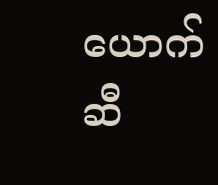ယောက်ဆီ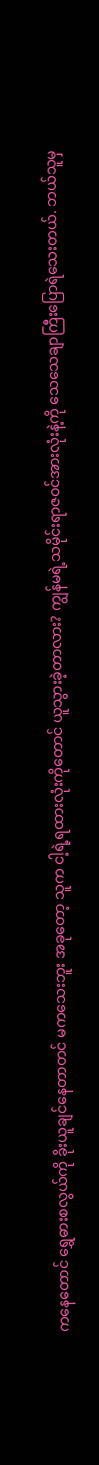ကနေတောင် ရွှေဓားစလွယ်ကို ခိုးယူချင်နေတာတင် မကသေးဘူး အခုတော့ သူက ငါ့ရဲ့ရထားလုံးကိုတောင် ယူသွားခဲ့တာလား? ကျွန်မရဲ့သမိုင်းရာဇဝင်အားလုံးနဲ့ကို သေသေချာကြီးပြောရဲသေးတယ်. ဘယ်သူမှ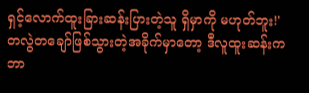ရှင့်လောက်ထူးခြားဆန်းပြားတဲ့သူ ရှိမှာကို မဟုတ်ဘူး!'
တလွဲတချော်ဖြစ်သွားတဲ့အခိုက်မှာတော့ ဒီလူထူးဆန်းက ဘာ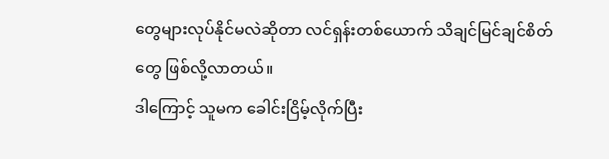တွေများလုပ်နိုင်မလဲဆိုတာ လင်ရှန်းတစ်ယောက် သိချင်မြင်ချင်စိတ်တွေ ဖြစ်လို့လာတယ်။
ဒါကြောင့် သူမက ခေါင်းငြိမ့်လိုက်ပြီး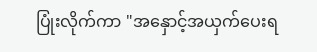ပြုံးလိုက်ကာ "အနှောင့်အယှက်ပေးရ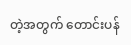တဲ့အတွက် တောင်းပန်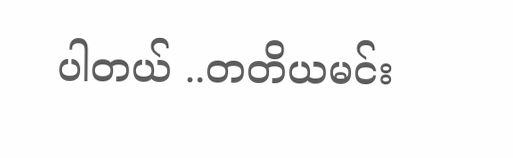ပါတယ် ..တတိယမင်း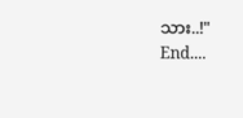သား..!"
End....